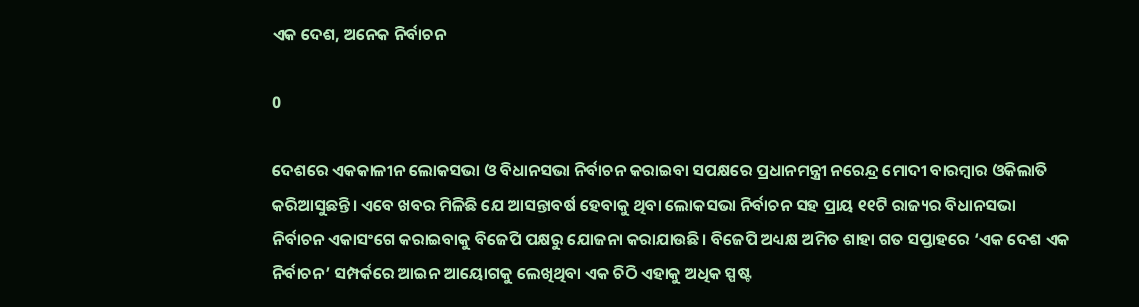ଏକ ଦେଶ, ଅନେକ ନିର୍ବାଚନ

0

ଦେଶରେ ଏକକାଳୀନ ଲୋକସଭା ଓ ବିଧାନସଭା ନିର୍ବାଚନ କରାଇବା ସପକ୍ଷରେ ପ୍ରଧାନମନ୍ତ୍ରୀ ନରେନ୍ଦ୍ର ମୋଦୀ ବାରମ୍ବାର ଓକିଲାତି କରିଆସୁଛନ୍ତି। ଏବେ ଖବର ମିଳିଛି ଯେ ଆସନ୍ତାବର୍ଷ ହେବାକୁ ଥିବା ଲୋକସଭା ନିର୍ବାଚନ ସହ ପ୍ରାୟ ୧୧ଟି ରାଜ୍ୟର ବିଧାନସଭା ନିର୍ବାଚନ ଏକାସଂଗେ କରାଇବାକୁ ବିଜେପି ପକ୍ଷରୁ ଯୋଜନା କରାଯାଉଛି। ବିଜେପି ଅଧ୍ୟକ୍ଷ ଅମିତ ଶାହା ଗତ ସପ୍ତାହରେ ‘ଏକ ଦେଶ ଏକ ନିର୍ବାଚନ’ ସମ୍ପର୍କରେ ଆଇନ ଆୟୋଗକୁ ଲେଖିଥିବା ଏକ ଚିଠି ଏହାକୁ ଅଧିକ ସ୍ପଷ୍ଟ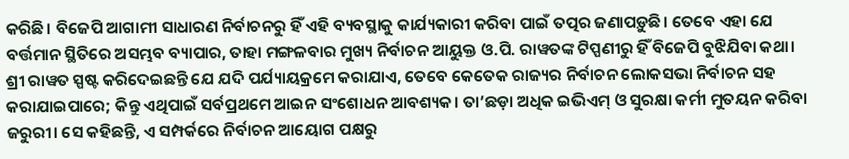କରିଛି। ବିଜେପି ଆଗାମୀ ସାଧାରଣ ନିର୍ବାଚନରୁ ହିଁ ଏହି ବ୍ୟବସ୍ଥାକୁ କାର୍ଯ୍ୟକାରୀ କରିବା ପାଇଁ ତତ୍ପର ଜଣାପଡ଼ୁଛି। ତେବେ ଏହା ଯେ ବର୍ତ୍ତମାନ ସ୍ଥିତିରେ ଅସମ୍ଭବ ବ୍ୟାପାର, ତାହା ମଙ୍ଗଳବାର ମୁଖ୍ୟ ନିର୍ବାଚନ ଆୟୁକ୍ତ ଓ.ପି. ରାୱତଙ୍କ ଟିପ୍ପଣୀରୁ ହିଁ ବିଜେପି ବୁଝିଯିବା କଥା। ଶ୍ରୀ ରାୱତ ସ୍ପଷ୍ଟ କରିଦେଇଛନ୍ତି ଯେ ଯଦି ପର୍ଯ୍ୟାୟକ୍ରମେ କରାଯାଏ, ତେବେ କେତେକ ରାଜ୍ୟର ନିର୍ବାଚନ ଲୋକସଭା ନିର୍ବାଚନ ସହ କରାଯାଇପାରେ; କିନ୍ତୁ ଏଥିପାଇଁ ସର୍ବପ୍ରଥମେ ଆଇନ ସଂଶୋଧନ ଆବଶ୍ୟକ। ତା’ଛଡ଼ା ଅଧିକ ଇଭିଏମ୍‌ ଓ ସୁରକ୍ଷା କର୍ମୀ ମୁତୟନ କରିବା ଜରୁରୀ। ସେ କହିଛନ୍ତି, ଏ ସମ୍ପର୍କରେ ନିର୍ବାଚନ ଆୟୋଗ ପକ୍ଷରୁ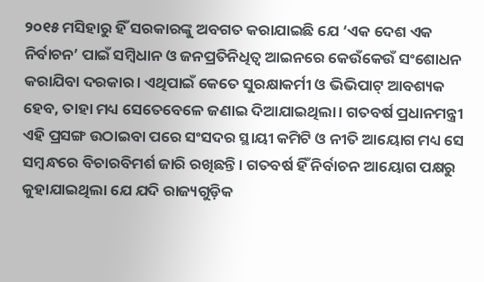୨୦୧୫ ମସିହାରୁ ହିଁ ସରକାରଙ୍କୁ ଅବଗତ କରାଯାଇଛି ଯେ ‘ଏକ ଦେଶ ଏକ ନିର୍ବାଚନ’ ପାଇଁ ସମ୍ବିଧାନ ଓ ଜନପ୍ରତିନିଧିତ୍ବ ଆଇନରେ କେଉଁକେଉଁ ସଂଶୋଧନ କରାଯିବା ଦରକାର। ଏଥିପାଇଁ କେତେ ସୁରକ୍ଷାକର୍ମୀ ଓ ଭିଭିପାଟ୍ ଆବଶ୍ୟକ ହେବ, ତାହା ମଧ୍ୟ ସେତେବେଳେ ଜଣାଇ ଦିଆଯାଇଥିଲା। ଗତବର୍ଷ ପ୍ରଧାନମନ୍ତ୍ରୀ ଏହି ପ୍ରସଙ୍ଗ ଉଠାଇବା ପରେ ସଂସଦର ସ୍ଥାୟୀ କମିଟି ଓ ନୀତି ଆୟୋଗ ମଧ୍ୟ ସେ ସମ୍ବନ୍ଧରେ ବିଚାରବିମର୍ଶ ଜାରି ରଖିଛନ୍ତି। ଗତବର୍ଷ ହିଁ ନିର୍ବାଚନ ଆୟୋଗ ପକ୍ଷରୁ କୁହାଯାଇଥିଲା ଯେ ଯଦି ରାଜ୍ୟଗୁଡ଼ିକ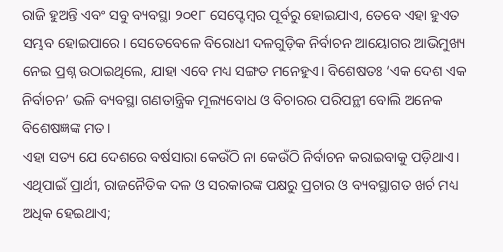ରାଜି ହୁଅନ୍ତି ଏବଂ ସବୁ ବ୍ୟବସ୍ଥା ୨୦୧୮ ସେପ୍ଟେମ୍ବର ପୂର୍ବରୁ ହୋଇଯାଏ, ତେବେ ଏହା ହୁଏତ ସମ୍ଭବ ହୋଇପାରେ। ସେତେବେଳେ ବିରୋଧୀ ଦଳଗୁଡ଼ିକ ନିର୍ବାଚନ ଆୟୋଗର ଆଭିମୁଖ୍ୟ ନେଇ ପ୍ରଶ୍ନ ଉଠାଇଥିଲେ, ଯାହା ଏବେ ମଧ୍ୟ ସଙ୍ଗତ ମନେହୁଏ। ବିଶେଷତଃ ‘ଏକ ଦେଶ ଏକ ନିର୍ବାଚନ’ ଭଳି ବ୍ୟବସ୍ଥା ଗଣତାନ୍ତ୍ରିକ ମୂଲ୍ୟବୋଧ ଓ ବିଚାରର ପରିପନ୍ଥୀ ବୋଲି ଅନେକ ବିଶେଷଜ୍ଞଙ୍କ ମତ।
ଏହା ସତ୍ୟ ଯେ ଦେଶରେ ବର୍ଷସାରା କେଉଁଠି ନା କେଉଁଠି ନିର୍ବାଚନ କରାଇବାକୁ ପଡ଼ିଥାଏ। ଏଥିପାଇଁ ପ୍ରାର୍ଥୀ, ରାଜନୈତିକ ଦଳ ଓ ସରକାରଙ୍କ ପକ୍ଷରୁ ପ୍ରଚାର ଓ ବ୍ୟବସ୍ଥାଗତ ଖର୍ଚ ମଧ୍ୟ ଅଧିକ ହେଇଥାଏ;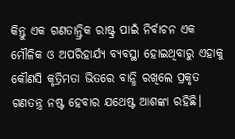କିନ୍ତୁ ଏକ ଗଣତାନ୍ତ୍ରିକ ରାଷ୍ଟ୍ର ପାଇଁ ନିର୍ବାଚନ ଏକ ମୌଳିକ ଓ ଅପରିହାର୍ଯ୍ୟ ବ୍ୟବସ୍ଥା ହୋଇଥିବାରୁ ଏହାକୁ କୌଣସି କୃତ୍ରିମତା ଭିତରେ ବାନ୍ଧି ରଖିଲେ ପ୍ରକୃତ ଗଣତନ୍ତ୍ର ନଷ୍ଟ ହେବାର ଯଥେଷ୍ଟ ଆଶଙ୍କା ରହିଛି।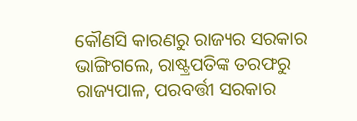କୌଣସି କାରଣରୁ ରାଜ୍ୟର ସରକାର ଭାଙ୍ଗିଗଲେ, ରାଷ୍ଟ୍ରପତିଙ୍କ ତରଫରୁ ରାଜ୍ୟପାଳ, ପରବର୍ତ୍ତୀ ସରକାର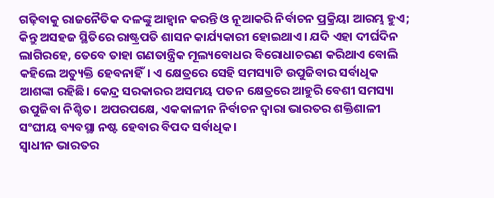ଗଢ଼ିବାକୁ ରାଜନୈତିକ ଦଳଙ୍କୁ ଆହ୍ବାନ କରନ୍ତି ଓ ନୂଆକରି ନିର୍ବାଚନ ପ୍ରକ୍ରିୟା ଆରମ୍ଭ ହୁଏ; କିନ୍ତୁ ଅସହଜ ସ୍ଥିତିରେ ରାଷ୍ଟ୍ରପତି ଶାସନ କାର୍ଯ୍ୟକାରୀ ହୋଇଥାଏ। ଯଦି ଏହା ଦୀର୍ଘଦିନ ଲାଗିରହେ, ତେବେ ତାହା ଗଣତାନ୍ତ୍ରିକ ମୂଲ୍ୟବୋଧର ବିରୋଧାଚରଣ କରିଥାଏ ବୋଲି କହିଲେ ଅତ୍ୟୁକ୍ତି ହେବନାହିଁ। ଏ କ୍ଷେତ୍ରରେ ସେହି ସମସ୍ୟାଟି ଉପୁଜିବାର ସର୍ବାଧିକ ଆଶଙ୍କା ରହିଛି। କେନ୍ଦ୍ର ସରକାରର ଅସମୟ ପତନ କ୍ଷେତ୍ରରେ ଆହୁରି ବେଶୀ ସମସ୍ୟା ଉପୁଜିବା ନିଶ୍ଚିତ। ଅପରପକ୍ଷେ, ଏକକାଳୀନ ନିର୍ବାଚନ ଦ୍ବାରା ଭାରତର ଶକ୍ତିଶାଳୀ ସଂଘୀୟ ବ୍ୟବସ୍ଥା ନଷ୍ଟ ହେବାର ବିପଦ ସର୍ବାଧିକ।
ସ୍ବାଧୀନ ଭାରତର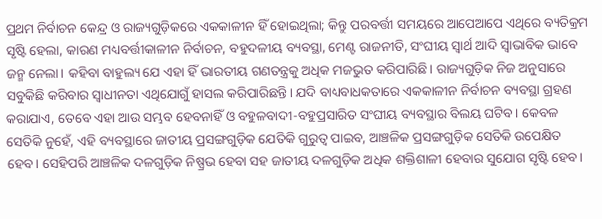ପ୍ରଥମ ନିର୍ବାଚନ କେନ୍ଦ୍ର ଓ ରାଜ୍ୟଗୁଡ଼ିକରେ ଏକକାଳୀନ ହିଁ ହୋଇଥିଲା; କିନ୍ତୁ ପରବର୍ତ୍ତୀ ସମୟରେ ଆପେଆପେ ଏଥିରେ ବ୍ୟତିକ୍ରମ ସୃଷ୍ଟି ହେଲା, କାରଣ ମଧ୍ୟବର୍ତ୍ତୀକାଳୀନ ନିର୍ବାଚନ, ବହୁଦଳୀୟ ବ୍ୟବସ୍ଥା, ମେଣ୍ଟ ରାଜନୀତି, ସଂଘୀୟ ସ୍ବାର୍ଥ ଆଦି ସ୍ବାଭାବିକ ଭାବେ ଜନ୍ମ ନେଲା। କହିବା ବାହୁଲ୍ୟ ଯେ ଏହା ହିଁ ଭାରତୀୟ ଗଣତନ୍ତ୍ରକୁ ଅଧିକ ମଜଭୁତ କରିପାରିଛି। ରାଜ୍ୟଗୁଡ଼ିକ ନିଜ ଅନୁସାରେ ସବୁକିଛି କରିବାର ସ୍ବାଧୀନତା ଏଥିଯୋଗୁଁ ହାସଲ କରିପାରିଛନ୍ତି। ଯଦି ବାଧ୍ୟବାଧକତାରେ ଏକକାଳୀନ ନିର୍ବାଚନ ବ୍ୟବସ୍ଥା ଗ୍ରହଣ କରାଯାଏ, ତେବେ ଏହା ଆଉ ସମ୍ଭବ ହେବନାହିଁ ଓ ବହୁଳବାଦୀ-ବହୁପ୍ରସାରିତ ସଂଘୀୟ ବ୍ୟବସ୍ଥାର ବିଲୟ ଘଟିବ। କେବଳ ସେତିକି ନୁହେଁ, ଏହି ବ୍ୟବସ୍ଥାରେ ଜାତୀୟ ପ୍ରସଙ୍ଗଗୁଡ଼ିକ ଯେତିକି ଗୁରୁତ୍ବ ପାଇବ, ଆଞ୍ଚଳିକ ପ୍ରସଙ୍ଗଗୁଡ଼ିକ ସେତିକି ଉପେକ୍ଷିତ ହେବ। ସେହିପରି ଆଞ୍ଚଳିକ ଦଳଗୁଡ଼ିକ ନିଷ୍ପ୍ରଭ ହେବା ସହ ଜାତୀୟ ଦଳଗୁଡ଼ିକ ଅଧିକ ଶକ୍ତିଶାଳୀ ହେବାର ସୁଯୋଗ ସୃଷ୍ଟି ହେବ।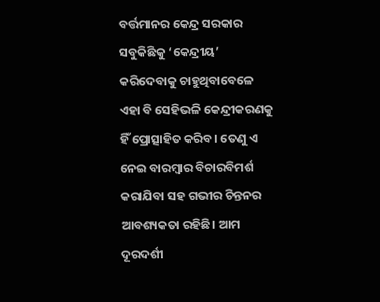ବର୍ତ୍ତମାନର କେନ୍ଦ୍ର ସରକାର ସବୁକିଛିକୁ ‘କେନ୍ଦ୍ରୀୟ’ କରିଦେବାକୁ ଚାହୁଥିବାବେଳେ ଏହା ବି ସେହିଭଳି କେନ୍ଦ୍ରୀକରଣକୁ ହିଁ ପ୍ରୋତ୍ସାହିତ କରିବ। ତେଣୁ ଏ ନେଇ ବାରମ୍ବାର ବିଚାରବିମର୍ଶ କରାଯିବା ସହ ଗଭୀର ଚିନ୍ତନର ଆବଶ୍ୟକତା ରହିଛି। ଆମ ଦୂରଦର୍ଶୀ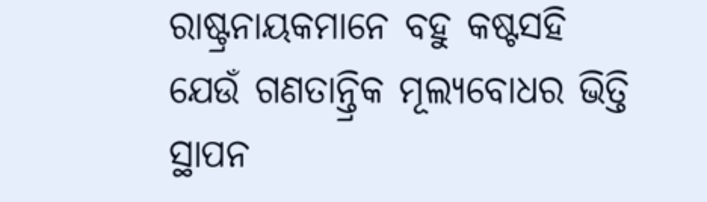ରାଷ୍ଟ୍ରନାୟକମାନେ ବହୁ କଷ୍ଟସହି ଯେଉଁ ଗଣତାନ୍ତ୍ରିକ ମୂଲ୍ୟବୋଧର ଭିତ୍ତି ସ୍ଥାପନ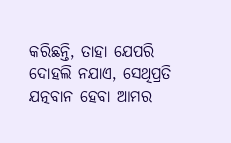କରିଛନ୍ତି, ତାହା ଯେପରି ଦୋହଲି ନଯାଏ, ସେଥିପ୍ରତି ଯତ୍ନବାନ ହେବା ଆମର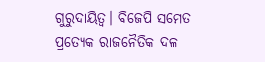ଗୁରୁଦାୟିତ୍ବ। ବିଜେପି ସମେତ ପ୍ରତ୍ୟେକ ରାଜନୈତିକ ଦଳ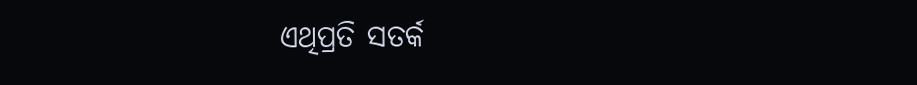ଏଥିପ୍ରତି ସତର୍କ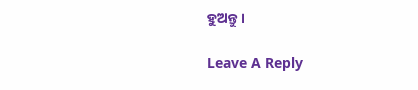ହୁଅନ୍ତୁ।

Leave A Reply